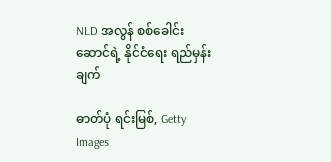NLD အလွန် စစ်ခေါင်းဆောင်ရဲ့ နိုင်ငံရေး ရည်မှန်းချက်

ဓာတ်ပုံ ရင်းမြစ်, Getty Images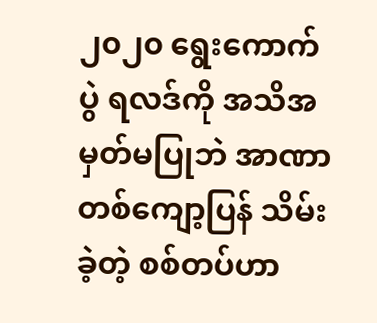၂၀၂၀ ရွေးကောက်ပွဲ ရလဒ်ကို အသိအမှတ်မပြုဘဲ အာဏာတစ်ကျော့ပြန် သိမ်းခဲ့တဲ့ စစ်တပ်ဟာ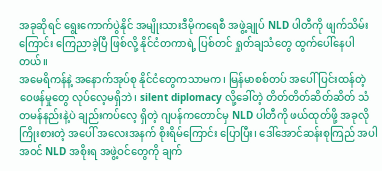အခုဆိုရင် ရွေးကောက်ပွဲနိုင် အမျိုးသားဒီမိုကရေစီ အဖွဲ့ချုပ် NLD ပါတီကို ဖျက်သိမ်းကြောင်း ကြေညာခဲ့ပြီ ဖြစ်လို့ နိုင်ငံတကာရဲ့ ပြစ်တင် ရှုတ်ချသံတွေ ထွက်ပေါ်နေပါတယ်။
အမေရိကန်နဲ့ အနောက်အုပ်စု နိုင်ငံတွေကသာမက၊ မြန်မာစစ်တပ် အပေါ် ပြင်းထန်တဲ့ ဝေဖန်မှုတွေ လုပ်လေ့မရှိဘဲ၊ silent diplomacy လို့ခေါ်တဲ့ တိတ်တိတ်ဆိတ်ဆိတ် သံတမန်နည်းနဲ့ပဲ ချည်းကပ်လေ့ ရှိတဲ့ ဂျပန်ကတောင်မှ NLD ပါတီကို ဖယ်ထုတ်ဖို့ အခုလို ကြိုးစားတဲ့ အပေါ် အလေးအနက် စိုးရိမ်ကြောင်း ပြောပြီး၊ ဒေါ်အောင်ဆန်းစုကြည် အပါအဝင် NLD အစိုးရ အဖွဲ့ဝင်တွေကို ချက်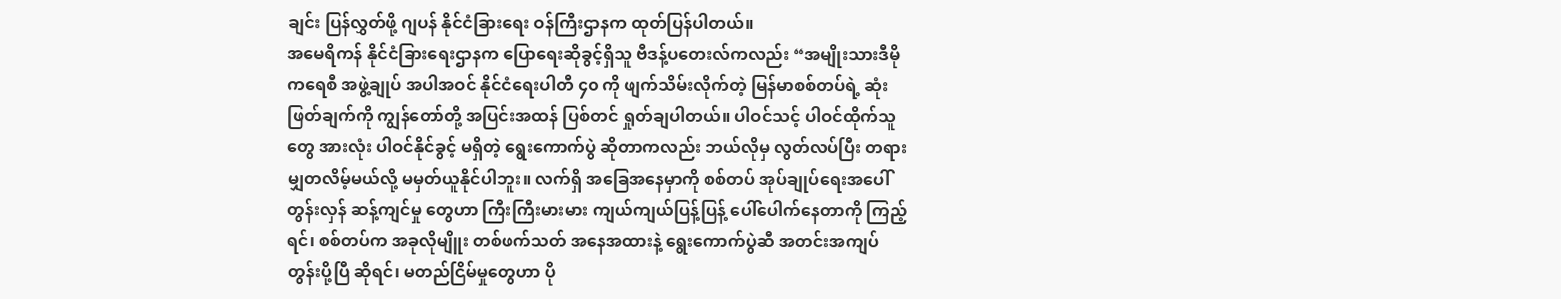ချင်း ပြန်လွှတ်ဖို့ ဂျပန် နိုင်ငံခြားရေး ဝန်ကြီးဌာနက ထုတ်ပြန်ပါတယ်။
အမေရိကန် နိုင်ငံခြားရေးဌာနက ပြောရေးဆိုခွင့်ရှိသူ ဗီဒန့်ပတေးလ်ကလည်း “အမျိုးသားဒီမိုကရေစီ အဖွဲ့ချုပ် အပါအဝင် နိုင်ငံရေးပါတီ ၄၀ ကို ဖျက်သိမ်းလိုက်တဲ့ မြန်မာစစ်တပ်ရဲ့ ဆုံးဖြတ်ချက်ကို ကျွန်တော်တို့ အပြင်းအထန် ပြစ်တင် ရှုတ်ချပါတယ်။ ပါဝင်သင့် ပါဝင်ထိုက်သူတွေ အားလုံး ပါဝင်နိုင်ခွင့် မရှိတဲ့ ရွေးကောက်ပွဲ ဆိုတာကလည်း ဘယ်လိုမှ လွတ်လပ်ပြီး တရားမျှတလိမ့်မယ်လို့ မမှတ်ယူနိုင်ပါဘူး။ လက်ရှိ အခြေအနေမှာကို စစ်တပ် အုပ်ချုပ်ရေးအပေါ် တွန်းလှန် ဆန့်ကျင်မှု တွေဟာ ကြီးကြီးမားမား ကျယ်ကျယ်ပြန့်ပြန့် ပေါ်ပေါက်နေတာကို ကြည့်ရင်၊ စစ်တပ်က အခုလိုမျိူး တစ်ဖက်သတ် အနေအထားနဲ့ ရွေးကောက်ပွဲဆီ အတင်းအကျပ် တွန်းပို့ပြီ ဆိုရင်၊ မတည်ငြိမ်မှုတွေဟာ ပို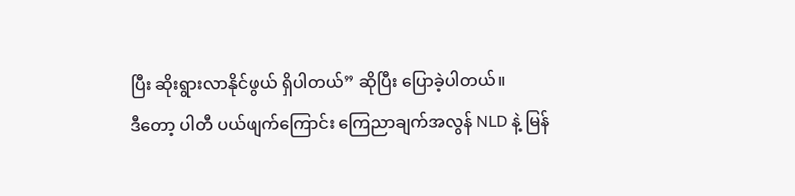ပြီး ဆိုးရွားလာနိုင်ဖွယ် ရှိပါတယ်” ဆိုပြီး ပြောခဲ့ပါတယ်။
ဒီတော့ ပါတီ ပယ်ဖျက်ကြောင်း ကြေညာချက်အလွန် NLD နဲ့ မြန်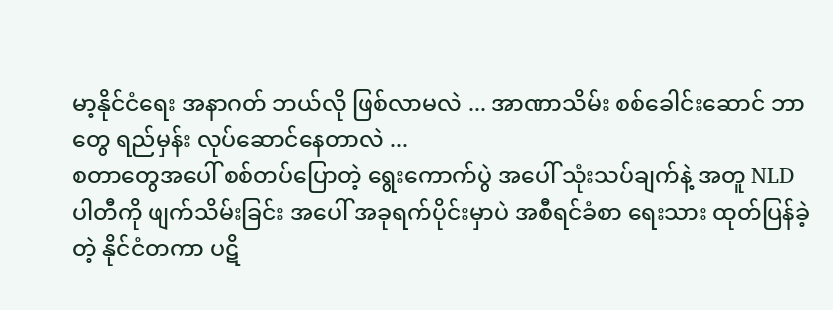မာ့နိုင်ငံရေး အနာဂတ် ဘယ်လို ဖြစ်လာမလဲ ... အာဏာသိမ်း စစ်ခေါင်းဆောင် ဘာတွေ ရည်မှန်း လုပ်ဆောင်နေတာလဲ ...
စတာတွေအပေါ် စစ်တပ်ပြောတဲ့ ရွေးကောက်ပွဲ အပေါ် သုံးသပ်ချက်နဲ့ အတူ NLD ပါတီကို ဖျက်သိမ်းခြင်း အပေါ် အခုရက်ပိုင်းမှာပဲ အစီရင်ခံစာ ရေးသား ထုတ်ပြန်ခဲ့တဲ့ နိုင်ငံတကာ ပဋိ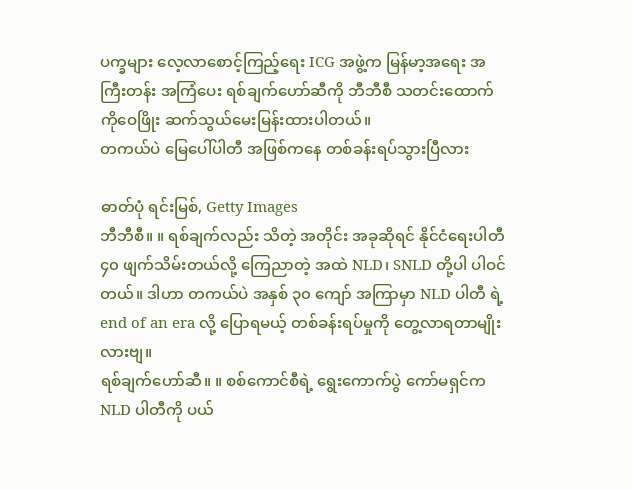ပက္ခများ လေ့လာစောင့်ကြည့်ရေး ICG အဖွဲ့က မြန်မာ့အရေး အကြီးတန်း အကြံပေး ရစ်ချက်ဟော်ဆီကို ဘီဘီစီ သတင်းထောက် ကိုဝေဖြိုး ဆက်သွယ်မေးမြန်းထားပါတယ်။
တကယ်ပဲ မြေပေါ်ပါတီ အဖြစ်ကနေ တစ်ခန်းရပ်သွားပြီလား

ဓာတ်ပုံ ရင်းမြစ်, Getty Images
ဘီဘီစီ။ ။ ရစ်ချက်လည်း သိတဲ့ အတိုင်း အခုဆိုရင် နိုင်ငံရေးပါတီ ၄၀ ဖျက်သိမ်းတယ်လို့ ကြေညာတဲ့ အထဲ NLD၊ SNLD တို့ပါ ပါဝင်တယ်။ ဒါဟာ တကယ်ပဲ အနှစ် ၃၀ ကျော် အကြာမှာ NLD ပါတီ ရဲ့ end of an era လို့ ပြောရမယ့် တစ်ခန်းရပ်မှုကို တွေ့လာရတာမျိုးလားဗျ။
ရစ်ချက်ဟော်ဆီ။ ။ စစ်ကောင်စီရဲ့ ရွေးကောက်ပွဲ ကော်မရှင်က NLD ပါတီကို ပယ်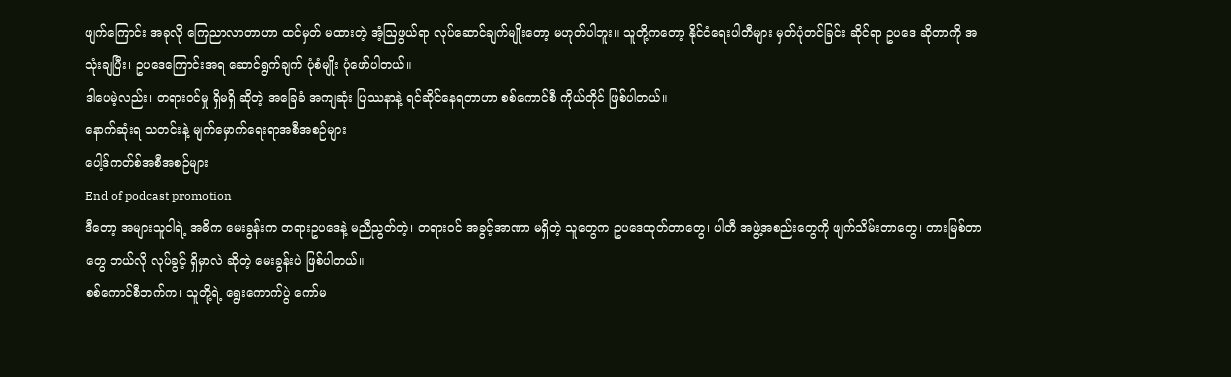ဖျက်ကြောင်း အခုလို ကြေညာလာတာဟာ ထင်မှတ် မထားတဲ့ အံ့ဩဖွယ်ရာ လုပ်ဆောင်ချက်မျိုးတော့ မဟုတ်ပါဘူး။ သူတို့ကတော့ နိုင်ငံရေးပါတီများ မှတ်ပုံတင်ခြင်း ဆိုင်ရာ ဥပဒေ ဆိုတာကို အသုံးချပြီး၊ ဥပဒေကြောင်းအရ ဆောင်ရွက်ချက် ပုံစံမျိုး ပုံဖော်ပါတယ်။
ဒါပေမဲ့လည်း၊ တရားဝင်မှု ရှိမရှိ ဆိုတဲ့ အခြေခံ အကျဆုံး ပြဿနာနဲ့ ရင်ဆိုင်နေရတာဟာ စစ်ကောင်စီ ကိုယ်တိုင် ဖြစ်ပါတယ်။
နောက်ဆုံးရ သတင်းနဲ့ မျက်မှောက်ရေးရာအစီအစဉ်များ
ပေါ့ဒ်ကတ်စ်အစီအစဉ်များ
End of podcast promotion
ဒီတော့ အများသူငါရဲ့ အဓိက မေးခွန်းက တရားဥပဒေနဲ့ မညီညွတ်တဲ့၊ တရားဝင် အခွင့်အာဏာ မရှိတဲ့ သူတွေက ဥပဒေထုတ်တာတွေ၊ ပါတီ အဖွဲ့အစည်းတွေကို ဖျက်သိမ်းတာတွေ၊ တားမြစ်တာတွေ ဘယ်လို လုပ်ခွင့် ရှိမှာလဲ ဆိုတဲ့ မေးခွန်းပဲ ဖြစ်ပါတယ်။
စစ်ကောင်စီဘက်က၊ သူတို့ရဲ့ ရွေးကောက်ပွဲ ကော်မ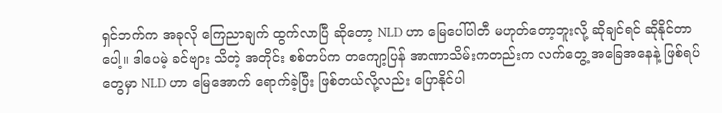ရှင်ဘက်က အခုလို ကြေညာချက် ထွက်လာပြီ ဆိုတော့ NLD ဟာ မြေပေါ်ပါတီ မဟုတ်တော့ဘူးလို့ ဆိုချင်ရင် ဆိုနိုင်တာပေါ့။ ဒါပေမဲ့ ခင်ဗျား သိတဲ့ အတိုင်း စစ်တပ်က တကျော့ပြန် အာဏာသိမ်းကတည်းက လက်တွေ့ အခြေအနေနဲ့ ဖြစ်ရပ်တွေမှာ NLD ဟာ မြေအောက် ရောက်ခဲ့ပြီး ဖြစ်တယ်လို့လည်း ပြောနိုင်ပါ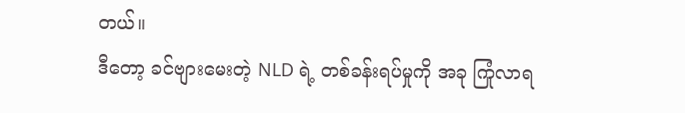တယ်။
ဒီတော့ ခင်ဗျားမေးတဲ့ NLD ရဲ့ တစ်ခန်းရပ်မှုကို အခု ကြုံလာရ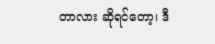တာလား ဆိုရင်တော့၊ ဒီ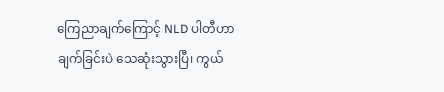ကြေညာချက်ကြောင့် NLD ပါတီဟာ ချက်ခြင်းပဲ သေဆုံးသွားပြီ၊ ကွယ်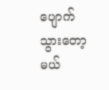ပျောက် သွားတော့မယ်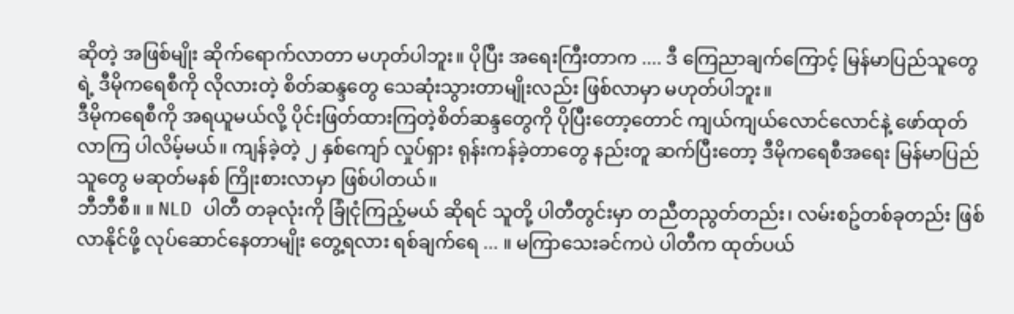ဆိုတဲ့ အဖြစ်မျိုး ဆိုက်ရောက်လာတာ မဟုတ်ပါဘူး။ ပိုပြီး အရေးကြီးတာက .... ဒီ ကြေညာချက်ကြောင့် မြန်မာပြည်သူတွေရဲ့ ဒီမိုကရေစီကို လိုလားတဲ့ စိတ်ဆန္ဒတွေ သေဆုံးသွားတာမျိုးလည်း ဖြစ်လာမှာ မဟုတ်ပါဘူး။
ဒီမိုကရေစီကို အရယူမယ်လို့ ပိုင်းဖြတ်ထားကြတဲ့စိတ်ဆန္ဒတွေကို ပိုပြီးတော့တောင် ကျယ်ကျယ်လောင်လောင်နဲ့ ဖော်ထုတ်လာကြ ပါလိမ့်မယ်။ ကျန်ခဲ့တဲ့ ၂ နှစ်ကျော် လှုပ်ရှား ရုန်းကန်ခဲ့တာတွေ နည်းတူ ဆက်ပြီးတော့ ဒီမိုကရေစီအရေး မြန်မာပြည်သူတွေ မဆုတ်မနစ် ကြိုးစားလာမှာ ဖြစ်ပါတယ်။
ဘီဘီစီ။ ။ NLD ပါတီ တခုလုံးကို ခြုံငုံကြည့်မယ် ဆိုရင် သူတို့ ပါတီတွင်းမှာ တညီတညွတ်တည်း၊ လမ်းစဥ်တစ်ခုတည်း ဖြစ်လာနိုင်ဖို့ လုပ်ဆောင်နေတာမျိုး တွေ့ရလား ရစ်ချက်ရေ ... ။ မကြာသေးခင်ကပဲ ပါတီက ထုတ်ပယ်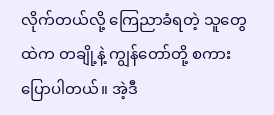လိုက်တယ်လို့ ကြေညာခံရတဲ့ သူတွေထဲက တချို့နဲ့ ကျွန်တော်တို့ စကားပြောပါတယ်။ အဲ့ဒီ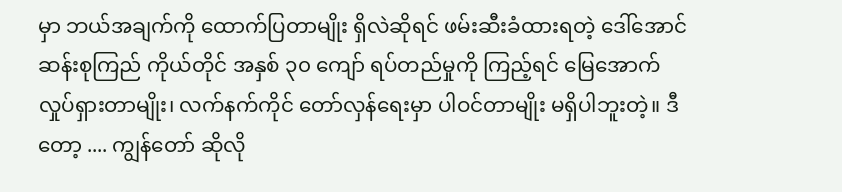မှာ ဘယ်အချက်ကို ထောက်ပြတာမျိုး ရှိလဲဆိုရင် ဖမ်းဆီးခံထားရတဲ့ ဒေါ်အောင်ဆန်းစုကြည် ကိုယ်တိုင် အနှစ် ၃၀ ကျော် ရပ်တည်မှုကို ကြည့်ရင် မြေအောက် လှုပ်ရှားတာမျိုး၊ လက်နက်ကိုင် တော်လှန်ရေးမှာ ပါဝင်တာမျိုး မရှိပါဘူးတဲ့။ ဒီတော့ .... ကျွန်တော် ဆိုလို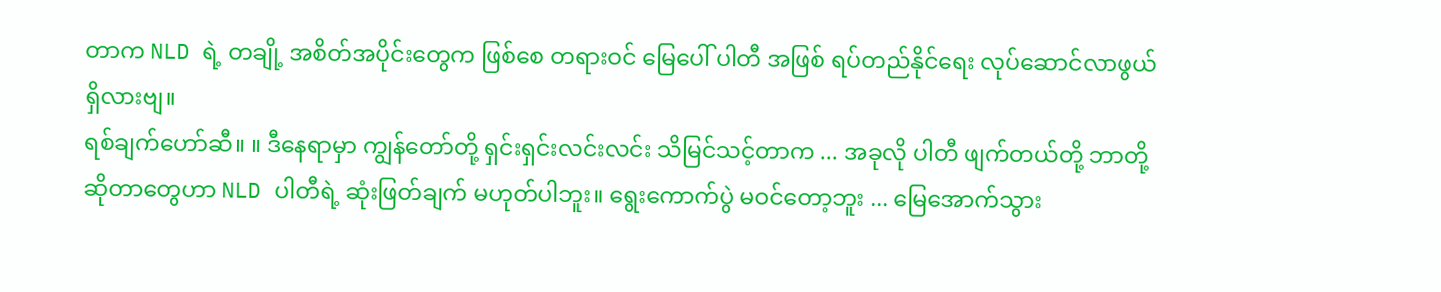တာက NLD ရဲ့ တချို့ အစိတ်အပိုင်းတွေက ဖြစ်စေ တရားဝင် မြေပေါ် ပါတီ အဖြစ် ရပ်တည်နိုင်ရေး လုပ်ဆောင်လာဖွယ် ရှိလားဗျ။
ရစ်ချက်ဟော်ဆီ။ ။ ဒီနေရာမှာ ကျွန်တော်တို့ ရှင်းရှင်းလင်းလင်း သိမြင်သင့်တာက ... အခုလို ပါတီ ဖျက်တယ်တို့ ဘာတို့ ဆိုတာတွေဟာ NLD ပါတီရဲ့ ဆုံးဖြတ်ချက် မဟုတ်ပါဘူး။ ရွေးကောက်ပွဲ မဝင်တော့ဘူး ... မြေအောက်သွား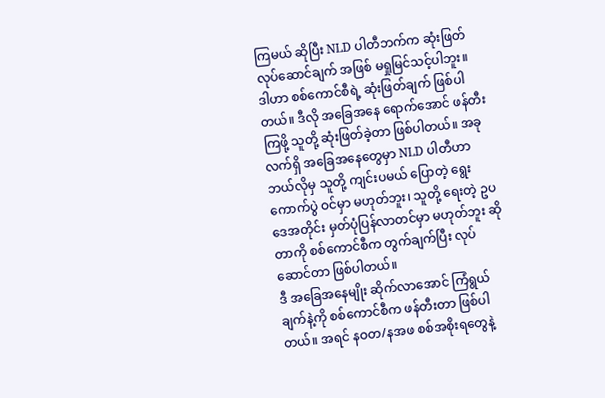ကြမယ် ဆိုပြီး NLD ပါတီဘက်က ဆုံးဖြတ် လုပ်ဆောင်ချက် အဖြစ် မရှုမြင်သင့်ပါဘူး။
ဒါဟာ စစ်ကောင်စီရဲ့ ဆုံးဖြတ်ချက် ဖြစ်ပါတယ်။ ဒီလို အခြေအနေ ရောက်အောင် ဖန်တီးကြဖို့ သူတို့ ဆုံးဖြတ်ခဲ့တာ ဖြစ်ပါတယ်။ အခု လက်ရှိ အခြေအနေတွေမှာ NLD ပါတီဟာ ဘယ်လိုမှ သူတို့ ကျင်းပမယ် ပြောတဲ့ ရွေးကောက်ပွဲ ဝင်မှာ မဟုတ်ဘူး၊ သူတို့ ရေးတဲ့ ဥပဒေအတိုင်း မှတ်ပုံပြန်လာတင်မှာ မဟုတ်ဘူး ဆိုတာကို စစ်ကောင်စီက တွက်ချက်ပြီး လုပ်ဆောင်တာ ဖြစ်ပါတယ်။
ဒီ အခြေအနေမျိုး ဆိုက်လာအောင် ကြံရွယ်ချက်နဲ့ကို စစ်ကောင်စီက ဖန်တီးတာ ဖြစ်ပါတယ်။ အရင် နဝတ/နအဖ စစ်အစိုးရတွေနဲ့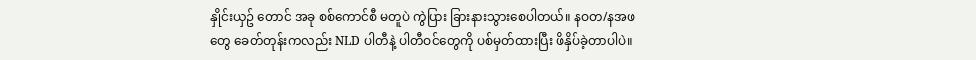နှိုင်းယှဥ် တောင် အခု စစ်ကောင်စီ မတူပဲ ကွဲပြား ခြားနားသွားစေပါတယ်။ နဝတ/နအဖ တွေ ခေတ်တုန်းကလည်း NLD ပါတီနဲ့ ပါတီဝင်တွေကို ပစ်မှတ်ထားပြီး ဖိနှိပ်ခဲ့တာပါပဲ။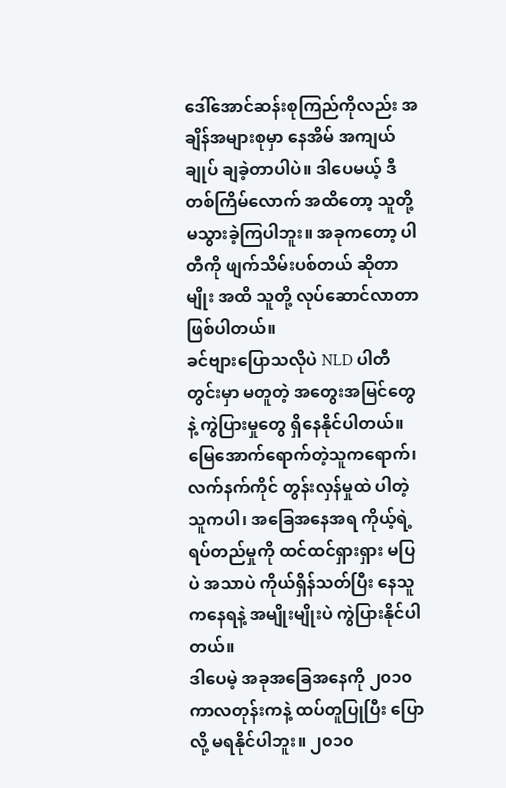ဒေါ်အောင်ဆန်းစုကြည်ကိုလည်း အချိန်အများစုမှာ နေအိမ် အကျယ်ချုပ် ချခဲ့တာပါပဲ။ ဒါပေမယ့် ဒီတစ်ကြိမ်လောက် အထိတော့ သူတို့ မသွားခဲ့ကြပါဘူး။ အခုကတော့ ပါတီကို ဖျက်သိမ်းပစ်တယ် ဆိုတာမျိုး အထိ သူတို့ လုပ်ဆောင်လာတာ ဖြစ်ပါတယ်။
ခင်ဗျားပြောသလိုပဲ NLD ပါတီတွင်းမှာ မတူတဲ့ အတွေးအမြင်တွေနဲ့ ကွဲပြားမှုတွေ ရှိနေနိုင်ပါတယ်။ မြေအောက်ရောက်တဲ့သူကရောက်၊ လက်နက်ကိုင် တွန်းလှန်မှုထဲ ပါတဲ့သူကပါ၊ အခြေအနေအရ ကိုယ့်ရဲ့ ရပ်တည်မှုကို ထင်ထင်ရှားရှား မပြပဲ အသာပဲ ကိုယ်ရှိန်သတ်ပြီး နေသူကနေရနဲ့ အမျိုးမျိုးပဲ ကွဲပြားနိုင်ပါတယ်။
ဒါပေမဲ့ အခုအခြေအနေကို ၂၀၁၀ ကာလတုန်းကနဲ့ ထပ်တူပြုပြီး ပြောလို့ မရနိုင်ပါဘူး။ ၂၀၁၀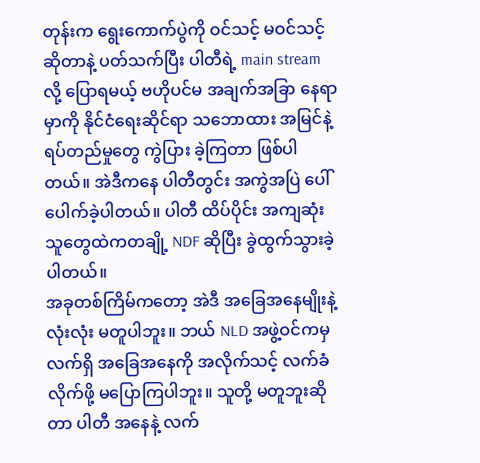တုန်းက ရွေးကောက်ပွဲကို ဝင်သင့် မဝင်သင့် ဆိုတာနဲ့ ပတ်သက်ပြီး ပါတီရဲ့ main stream လို့ ပြောရမယ့် ဗဟိုပင်မ အချက်အခြာ နေရာမှာကို နိုင်ငံရေးဆိုင်ရာ သဘောထား အမြင်နဲ့ ရပ်တည်မှုတွေ ကွဲပြား ခဲ့ကြတာ ဖြစ်ပါတယ်။ အဲဒီကနေ ပါတီတွင်း အကွဲအပြဲ ပေါ်ပေါက်ခဲ့ပါတယ်။ ပါတီ ထိပ်ပိုင်း အကျဆုံး သူတွေထဲကတချို့ NDF ဆိုပြီး ခွဲထွက်သွားခဲ့ပါတယ်။
အခုတစ်ကြိမ်ကတော့ အဲဒီ အခြေအနေမျိုးနဲ့ လုံးလုံး မတူပါဘူး။ ဘယ် NLD အဖွဲ့ဝင်ကမှ လက်ရှိ အခြေအနေကို အလိုက်သင့် လက်ခံလိုက်ဖို့ မပြောကြပါဘူး။ သူတို့ မတူဘူးဆိုတာ ပါတီ အနေနဲ့ လက်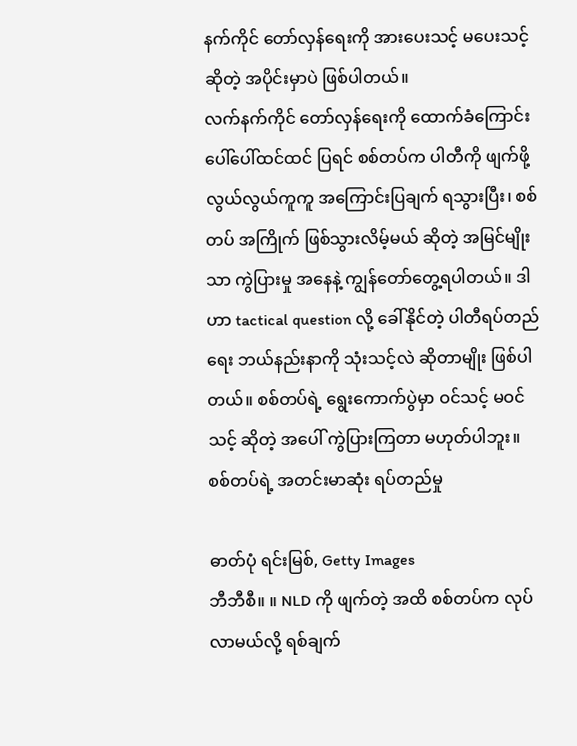နက်ကိုင် တော်လှန်ရေးကို အားပေးသင့် မပေးသင့် ဆိုတဲ့ အပိုင်းမှာပဲ ဖြစ်ပါတယ်။
လက်နက်ကိုင် တော်လှန်ရေးကို ထောက်ခံကြောင်း ပေါ်ပေါ်ထင်ထင် ပြရင် စစ်တပ်က ပါတီကို ဖျက်ဖို့ လွယ်လွယ်ကူကူ အကြောင်းပြချက် ရသွားပြီး၊ စစ်တပ် အကြိုက် ဖြစ်သွားလိမ့်မယ် ဆိုတဲ့ အမြင်မျိုးသာ ကွဲပြားမှု အနေနဲ့ ကျွန်တော်တွေ့ရပါတယ်။ ဒါဟာ tactical question လို့ ခေါ်နိုင်တဲ့ ပါတီရပ်တည်ရေး ဘယ်နည်းနာကို သုံးသင့်လဲ ဆိုတာမျိုး ဖြစ်ပါတယ်။ စစ်တပ်ရဲ့ ရွေးကောက်ပွဲမှာ ဝင်သင့် မဝင်သင့် ဆိုတဲ့ အပေါ် ကွဲပြားကြတာ မဟုတ်ပါဘူး။
စစ်တပ်ရဲ့ အတင်းမာဆုံး ရပ်တည်မှု

ဓာတ်ပုံ ရင်းမြစ်, Getty Images
ဘီဘီစီ။ ။ NLD ကို ဖျက်တဲ့ အထိ စစ်တပ်က လုပ်လာမယ်လို့ ရစ်ချက်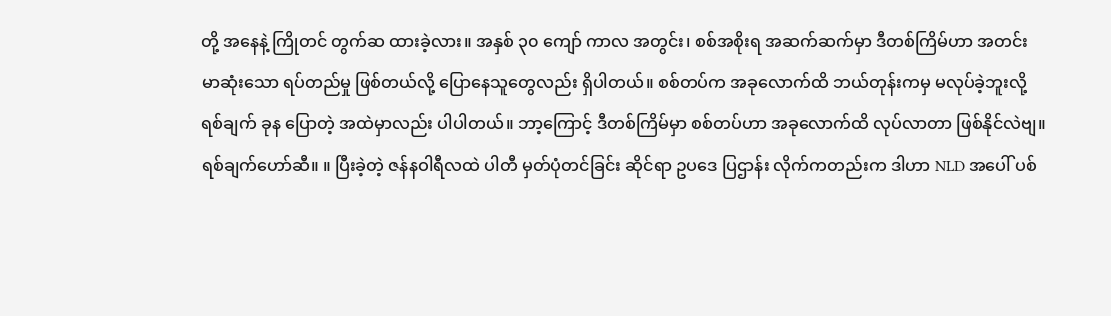တို့ အနေနဲ့ ကြိုတင် တွက်ဆ ထားခဲ့လား။ အနှစ် ၃၀ ကျော် ကာလ အတွင်း၊ စစ်အစိုးရ အဆက်ဆက်မှာ ဒီတစ်ကြိမ်ဟာ အတင်းမာဆုံးသော ရပ်တည်မှု ဖြစ်တယ်လို့ ပြောနေသူတွေလည်း ရှိပါတယ်။ စစ်တပ်က အခုလောက်ထိ ဘယ်တုန်းကမှ မလုပ်ခဲ့ဘူးလို့ ရစ်ချက် ခုန ပြောတဲ့ အထဲမှာလည်း ပါပါတယ်။ ဘာ့ကြောင့် ဒီတစ်ကြိမ်မှာ စစ်တပ်ဟာ အခုလောက်ထိ လုပ်လာတာ ဖြစ်နိုင်လဲဗျ။
ရစ်ချက်ဟော်ဆီ။ ။ ပြီးခဲ့တဲ့ ဇန်နဝါရီလထဲ ပါတီ မှတ်ပုံတင်ခြင်း ဆိုင်ရာ ဥပဒေ ပြဌာန်း လိုက်ကတည်းက ဒါဟာ NLD အပေါ် ပစ်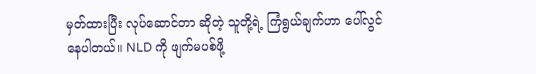မှတ်ထားပြီး လုပ်ဆောင်တာ ဆိုတဲ့ သူတို့ရဲ့ ကြံရွယ်ချက်ဟာ ပေါ်လွင် နေပါတယ်။ NLD ကို ဖျက်မပစ်ဖို့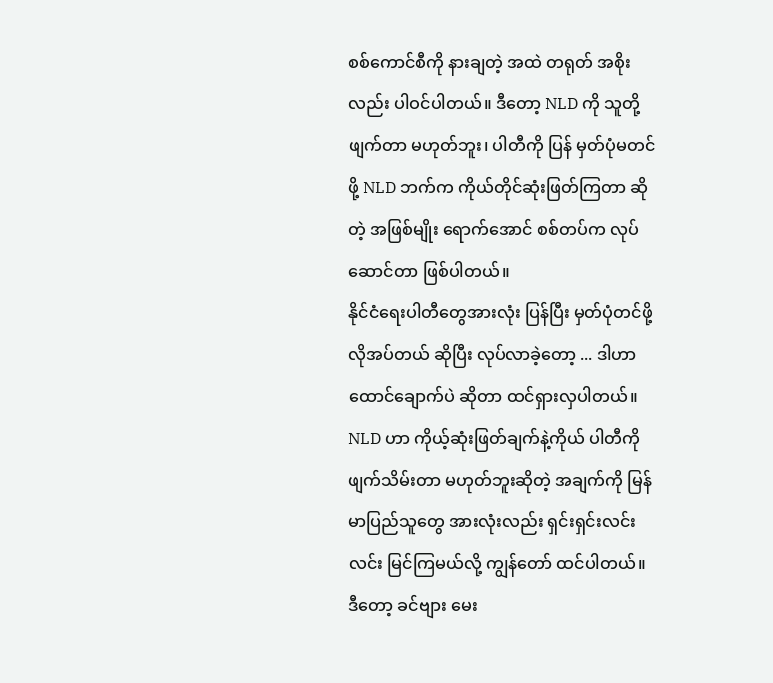စစ်ကောင်စီကို နားချတဲ့ အထဲ တရုတ် အစိုးလည်း ပါဝင်ပါတယ်။ ဒီတော့ NLD ကို သူတို့ ဖျက်တာ မဟုတ်ဘူး၊ ပါတီကို ပြန် မှတ်ပုံမတင်ဖို့ NLD ဘက်က ကိုယ်တိုင်ဆုံးဖြတ်ကြတာ ဆိုတဲ့ အဖြစ်မျိုး ရောက်အောင် စစ်တပ်က လုပ်ဆောင်တာ ဖြစ်ပါတယ်။
နိုင်ငံရေးပါတီတွေအားလုံး ပြန်ပြီး မှတ်ပုံတင်ဖို့ လိုအပ်တယ် ဆိုပြီး လုပ်လာခဲ့တော့ ... ဒါဟာ ထောင်ချောက်ပဲ ဆိုတာ ထင်ရှားလှပါတယ်။ NLD ဟာ ကိုယ့်ဆုံးဖြတ်ချက်နဲ့ကိုယ် ပါတီကို ဖျက်သိမ်းတာ မဟုတ်ဘူးဆိုတဲ့ အချက်ကို မြန်မာပြည်သူတွေ အားလုံးလည်း ရှင်းရှင်းလင်းလင်း မြင်ကြမယ်လို့ ကျွန်တော် ထင်ပါတယ်။
ဒီတော့ ခင်ဗျား မေး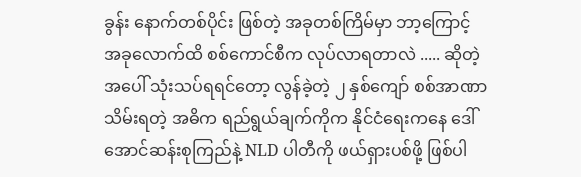ခွန်း နောက်တစ်ပိုင်း ဖြစ်တဲ့ အခုတစ်ကြိမ်မှာ ဘာ့ကြောင့် အခုလောက်ထိ စစ်ကောင်စီက လုပ်လာရတာလဲ ..... ဆိုတဲ့အပေါ် သုံးသပ်ရရင်တော့ လွန်ခဲ့တဲ့ ၂ နှစ်ကျော် စစ်အာဏာ သိမ်းရတဲ့ အဓိက ရည်ရွယ်ချက်ကိုက နိုင်ငံရေးကနေ ဒေါ်အောင်ဆန်းစုကြည်နဲ့ NLD ပါတီကို ဖယ်ရှားပစ်ဖို့ ဖြစ်ပါ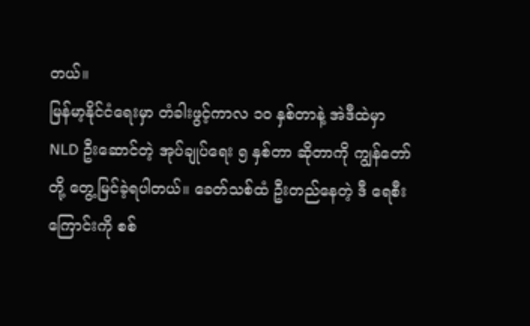တယ်။
မြန်မာ့နိုင်ငံရေးမှာ တံခါးဖွင့်ကာလ ၁၀ နှစ်တာနဲ့ အဲဒီထဲမှာ NLD ဦးဆောင်တဲ့ အုပ်ချုပ်ရေး ၅ နှစ်တာ ဆိုတာကို ကျွန်တော်တို့ တွေ့မြင်ခဲ့ရပါတယ်။ ခေတ်သစ်ထံ ဦးတည်နေတဲ့ ဒီ ရေစီးကြောင်းကို စစ်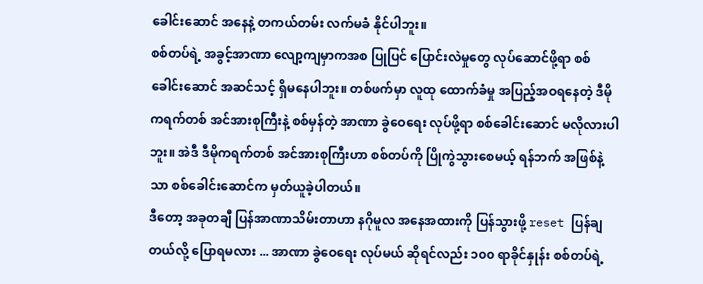ခေါင်းဆောင် အနေနဲ့ တကယ်တမ်း လက်မခံ နိုင်ပါဘူး။
စစ်တပ်ရဲ့ အခွင့်အာဏာ လျော့ကျမှာကအစ ပြုပြင် ပြောင်းလဲမှုတွေ လုပ်ဆောင်ဖို့ရာ စစ်ခေါင်းဆောင် အဆင်သင့် ရှိမနေပါဘူး။ တစ်ဖက်မှာ လူထု ထောက်ခံမှု အပြည့်အဝရနေတဲ့ ဒီမိုကရက်တစ် အင်အားစုကြီးနဲ့ စစ်မှန်တဲ့ အာဏာ ခွဲဝေရေး လုပ်ဖို့ရာ စစ်ခေါင်းဆောင် မလိုလားပါဘူး။ အဲဒီ ဒီမိုကရက်တစ် အင်အားစုကြီးဟာ စစ်တပ်ကို ပြိုကွဲသွားစေမယ့် ရန်ဘက် အဖြစ်နဲ့သာ စစ်ခေါင်းဆောင်က မှတ်ယူခဲ့ပါတယ်။
ဒီတော့ အခုတချီ ပြန်အာဏာသိမ်းတာဟာ နဂိုမူလ အနေအထားကို ပြန်သွားဖို့ reset ပြန်ချတယ်လို့ ပြောရမလား ... အာဏာ ခွဲဝေရေး လုပ်မယ် ဆိုရင်လည်း ၁၀၀ ရာခိုင်နှုန်း စစ်တပ်ရဲ့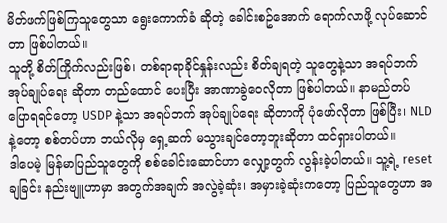မိတ်ဖက်ဖြစ်ကြသူတွေသာ ရွေးကောက်ခံ ဆိုတဲ့ ခေါင်းစဥ်အောက် ရောက်လာဖို့ လုပ်ဆောင်တာ ဖြစ်ပါတယ်။
သူတို့ စိတ်ကြိုက်လည်းဖြစ်၊ တစ်ရာရာခိုင်နှုန်းလည်း စိတ်ချရတဲ့ သူတွေနဲ့သာ အရပ်ဘက်အုပ်ချုပ်ရေး ဆိုတာ တည်ထောင် ပေးပြီး အာဏာခွဲဝေလိုတာ ဖြစ်ပါတယ်။ နာမည်တပ် ပြောရရင်တော့ USDP နဲ့သာ အရပ်ဘက် အုပ်ချုပ်ရေး ဆိုတာကို ပုံဖော်လိုတာ ဖြစ်ပြီး၊ NLD နဲ့တော့ စစ်တပ်ဟာ ဘယ်လိုမှ ရှေ့ဆက် မသွားချင်တော့ဘူးဆိုတာ ထင်ရှားပါတယ်။
ဒါပေမဲ့ မြန်မာပြည်သူတွေကို စစ်ခေါင်းဆောင်ဟာ လျှော့တွက် လွန်းခဲ့ပါတယ်။ သူ့ရဲ့ reset ချခြင်း နည်းဗျူဟာမှာ အတွက်အချက် အလွဲခဲ့ဆုံး၊ အမှားခဲ့ဆုံးကတော့ ပြည်သူတွေဟာ အ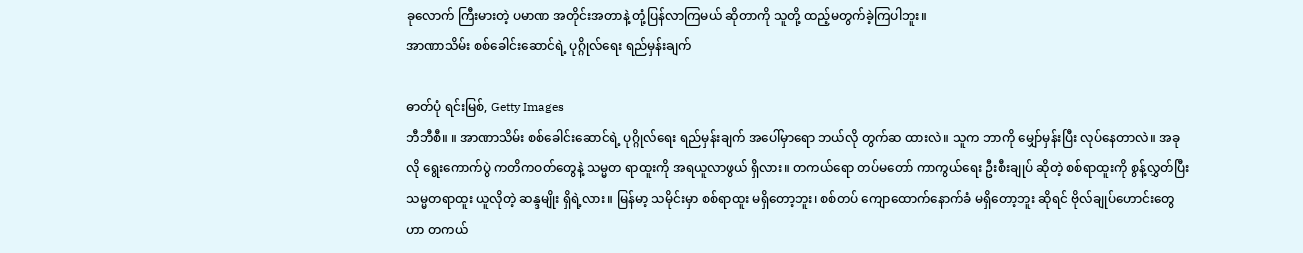ခုလောက် ကြီးမားတဲ့ ပမာဏ အတိုင်းအတာနဲ့ တုံ့ပြန်လာကြမယ် ဆိုတာကို သူတို့ ထည့်မတွက်ခဲ့ကြပါဘူး။
အာဏာသိမ်း စစ်ခေါင်းဆောင်ရဲ့ ပုဂ္ဂိုလ်ရေး ရည်မှန်းချက်

ဓာတ်ပုံ ရင်းမြစ်, Getty Images
ဘီဘီစီ။ ။ အာဏာသိမ်း စစ်ခေါင်းဆောင်ရဲ့ ပုဂ္ဂိုလ်ရေး ရည်မှန်းချက် အပေါ်မှာရော ဘယ်လို တွက်ဆ ထားလဲ။ သူက ဘာကို မျှော်မှန်းပြီး လုပ်နေတာလဲ။ အခုလို ရွေးကောက်ပွဲ ကတိကဝတ်တွေနဲ့ သမ္မတ ရာထူးကို အရယူလာဖွယ် ရှိလား။ တကယ်ရော တပ်မတော် ကာကွယ်ရေး ဦးစီးချုပ် ဆိုတဲ့ စစ်ရာထူးကို စွန့်လွှတ်ပြီး သမ္မတရာထူး ယူလိုတဲ့ ဆန္ဒမျိုး ရှိရဲ့လား။ မြန်မာ့ သမိုင်းမှာ စစ်ရာထူး မရှိတော့ဘူး၊ စစ်တပ် ကျောထောက်နောက်ခံ မရှိတော့ဘူး ဆိုရင် ဗိုလ်ချုပ်ဟောင်းတွေဟာ တကယ်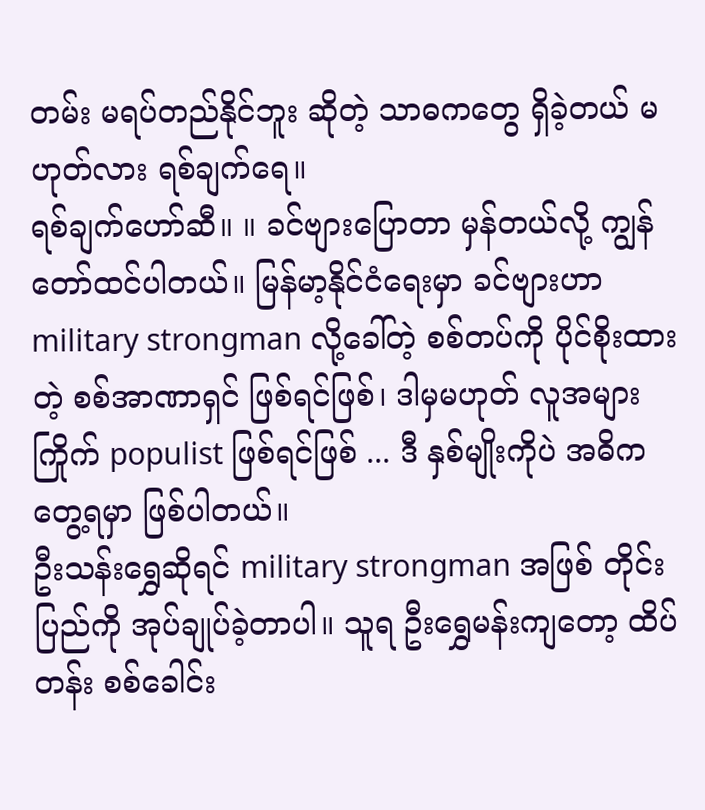တမ်း မရပ်တည်နိုင်ဘူး ဆိုတဲ့ သာဓကတွေ ရှိခဲ့တယ် မဟုတ်လား ရစ်ချက်ရေ။
ရစ်ချက်ဟော်ဆီ။ ။ ခင်ဗျားပြောတာ မှန်တယ်လို့ ကျွန်တော်ထင်ပါတယ်။ မြန်မာ့နိုင်ငံရေးမှာ ခင်ဗျားဟာ military strongman လို့ခေါ်တဲ့ စစ်တပ်ကို ပိုင်စိုးထားတဲ့ စစ်အာဏာရှင် ဖြစ်ရင်ဖြစ်၊ ဒါမှမဟုတ် လူအများကြိုက် populist ဖြစ်ရင်ဖြစ် ... ဒီ နှစ်မျိုးကိုပဲ အဓိက တွေ့ရမှာ ဖြစ်ပါတယ်။
ဦးသန်းရွှေဆိုရင် military strongman အဖြစ် တိုင်းပြည်ကို အုပ်ချုပ်ခဲ့တာပါ။ သူရ ဦးရွှေမန်းကျတော့ ထိပ်တန်း စစ်ခေါင်း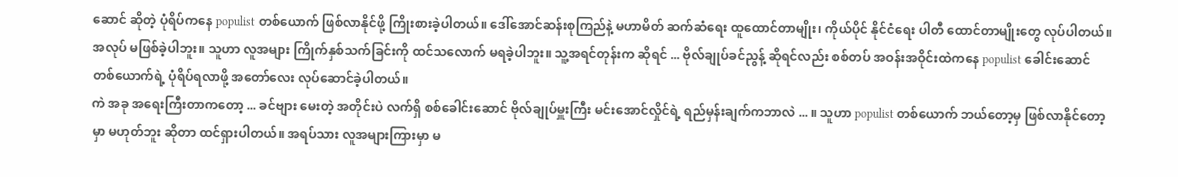ဆောင် ဆိုတဲ့ ပုံရိပ်ကနေ populist တစ်ယောက် ဖြစ်လာနိုင်ဖို့ ကြိုးစားခဲ့ပါတယ်။ ဒေါ်အောင်ဆန်းစုကြည်နဲ့ မဟာမိတ် ဆက်ဆံရေး ထူထောင်တာမျိုး၊ ကိုယ်ပိုင် နိုင်ငံရေး ပါတီ ထောင်တာမျိုးတွေ လုပ်ပါတယ်။ အလုပ် မဖြစ်ခဲ့ပါဘူး။ သူဟာ လူအများ ကြိုက်နှစ်သက်ခြင်းကို ထင်သလောက် မရခဲ့ပါဘူး။ သူ့အရင်တုန်းက ဆိုရင် ... ဗိုလ်ချုပ်ခင်ညွန့် ဆိုရင်လည်း စစ်တပ် အဝန်းအဝိုင်းထဲကနေ populist ခေါင်းဆောင် တစ်ယောက်ရဲ့ ပုံရိပ်ရလာဖို့ အတော်လေး လုပ်ဆောင်ခဲ့ပါတယ်။
ကဲ အခု အရေးကြီးတာကတော့ ... ခင်ဗျား မေးတဲ့ အတိုင်းပဲ လက်ရှိ စစ်ခေါင်းဆောင် ဗိုလ်ချုပ်မှူးကြီး မင်းအောင်လှိုင်ရဲ့ ရည်မှန်းချက်ကဘာလဲ ... ။ သူဟာ populist တစ်ယောက် ဘယ်တော့မှ ဖြစ်လာနိုင်တော့မှာ မဟုတ်ဘူး ဆိုတာ ထင်ရှားပါတယ်။ အရပ်သား လူအများကြားမှာ မ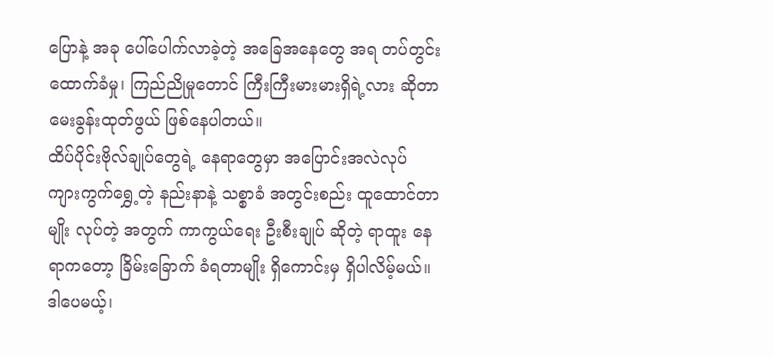ပြောနဲ့ အခု ပေါ်ပေါက်လာခဲ့တဲ့ အခြေအနေတွေ အရ တပ်တွင်းထောက်ခံမှု၊ ကြည်ညိုမှုတောင် ကြီးကြီးမားမားရှိရဲ့လား ဆိုတာ မေးခွန်းထုတ်ဖွယ် ဖြစ်နေပါတယ်။
ထိပ်ပိုင်းဗိုလ်ချုပ်တွေရဲ့ နေရာတွေမှာ အပြောင်းအလဲလုပ် ကျားကွက်ရွှေ့တဲ့ နည်းနာနဲ့ သစ္စာခံ အတွင်းစည်း ထူထောင်တာမျိုး လုပ်တဲ့ အတွက် ကာကွယ်ရေး ဦးစီးချုပ် ဆိုတဲ့ ရာထူး နေရာကတော့ ခြိမ်းခြောက် ခံရတာမျိုး ရှိကောင်းမှ ရှိပါလိမ့်မယ်။ ဒါပေမယ့်၊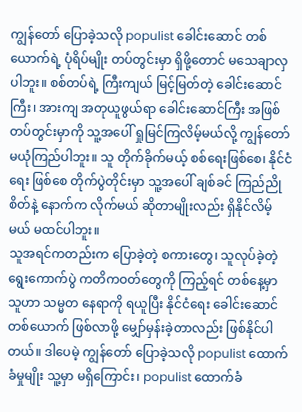ကျွန်တော် ပြောခဲ့သလို populist ခေါင်းဆောင် တစ်ယောက်ရဲ့ ပုံရိပ်မျိုး တပ်တွင်းမှာ ရှိဖို့တောင် မသေချာလှပါဘူး။ စစ်တပ်ရဲ့ ကြီးကျယ် မြင့်မြတ်တဲ့ ခေါင်းဆောင်ကြီး၊ အားကျ အတုယူဖွယ်ရာ ခေါင်းဆောင်ကြီး အဖြစ် တပ်တွင်းမှာကို သူ့အပေါ် ရှုမြင်ကြလိမ့်မယ်လို့ ကျွန်တော် မယုံကြည်ပါဘူး။ သူ တိုက်ခိုက်မယ့် စစ်ရေးဖြစ်စေ၊ နိုင်ငံရေး ဖြစ်စေ တိုက်ပွဲတိုင်းမှာ သူ့အပေါ် ချစ်ခင် ကြည်ညိုစိတ်နဲ့ နောက်က လိုက်မယ် ဆိုတာမျိုးလည်း ရှိနိုင်လိမ့်မယ် မထင်ပါဘူး။
သူအရင်ကတည်းက ပြောခဲ့တဲ့ စကားတွေ၊ သူလုပ်ခဲ့တဲ့ ရွေးကောက်ပွဲ ကတိကဝတ်တွေကို ကြည့်ရင် တစ်နေ့မှာ သူဟာ သမ္မတ နေရာကို ရယူပြီး နိုင်ငံရေး ခေါင်းဆောင် တစ်ယောက် ဖြစ်လာဖို့ မျှော်မှန်းခဲ့တာလည်း ဖြစ်နိုင်ပါတယ်။ ဒါပေမဲ့ ကျွန်တော် ပြောခဲ့သလို populist ထောက်ခံမှုမျိုး သူ့မှာ မရှိကြောင်း၊ populist ထောက်ခံ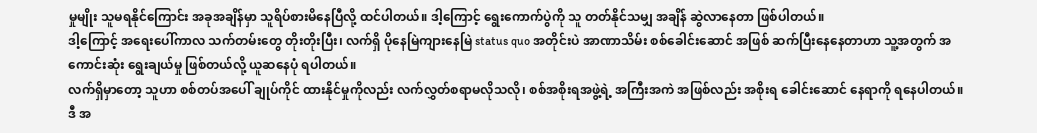မှုမျိုး သူမရနိုင်ကြောင်း အခုအချိန်မှာ သူရိပ်စားမိနေပြီလို့ ထင်ပါတယ်။ ဒါ့ကြောင့် ရွေးကောက်ပွဲကို သူ တတ်နိုင်သမျှ အချိန် ဆွဲလာနေတာ ဖြစ်ပါတယ်။
ဒါ့ကြောင့် အရေးပေါ်ကာလ သက်တမ်းတွေ တိုးတိုးပြီး၊ လက်ရှိ ပိုနေမြဲကျားနေမြဲ status quo အတိုင်းပဲ အာဏာသိမ်း စစ်ခေါင်းဆောင် အဖြစ် ဆက်ပြီးနေနေတာဟာ သူ့အတွက် အကောင်းဆုံး ရွေးချယ်မှု ဖြစ်တယ်လို့ ယူဆနေပုံ ရပါတယ်။
လက်ရှိမှာတော့ သူဟာ စစ်တပ်အပေါ် ချုပ်ကိုင် ထားနိုင်မှုကိုလည်း လက်လွှတ်စရာမလိုသလို၊ စစ်အစိုးရအဖွဲ့ရဲ့ အကြီးအကဲ အဖြစ်လည်း အစိုးရ ခေါင်းဆောင် နေရာကို ရနေပါတယ်။ ဒီ အ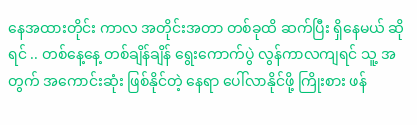နေအထားတိုင်း ကာလ အတိုင်းအတာ တစ်ခုထိ ဆက်ပြီး ရှိနေမယ် ဆိုရင် .. တစ်နေ့နေ့ တစ်ချိန်ချိန် ရွေးကောက်ပွဲ လွန်ကာလကျရင် သူ့ အတွက် အကောင်းဆုံး ဖြစ်နိုင်တဲ့ နေရာ ပေါ်လာနိုင်ဖို့ ကြိုးစား ဖန်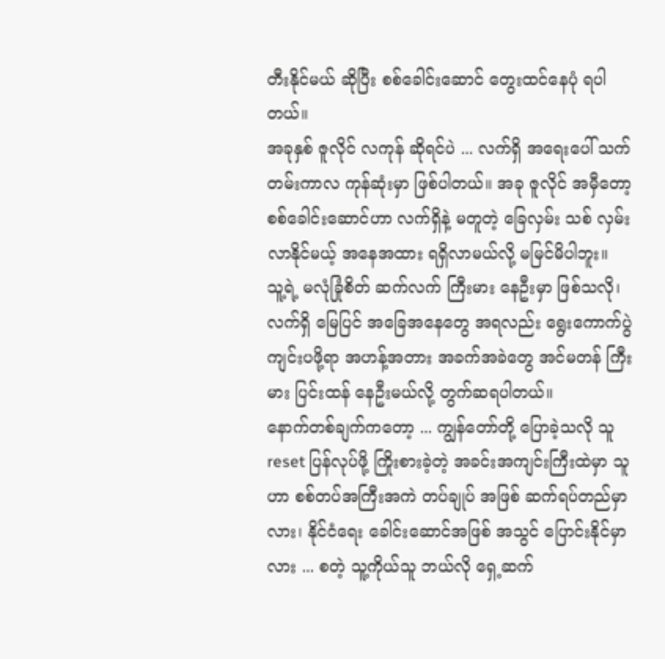တီးနိုင်မယ် ဆိုပြီး စစ်ခေါင်းဆောင် တွေးထင်နေပုံ ရပါတယ်။
အခုနှစ် ဇူလိုင် လကုန် ဆိုရင်ပဲ ... လက်ရှိ အရေးပေါ် သက်တမ်းကာလ ကုန်ဆုံးမှာ ဖြစ်ပါတယ်။ အခု ဇူလိုင် အမှီတော့ စစ်ခေါင်းဆောင်ဟာ လက်ရှိနဲ့ မတူတဲ့ ခြေလှမ်း သစ် လှမ်းလာနိုင်မယ့် အနေအထား ရရှိလာမယ်လို့ မမြင်မိပါဘူး။
သူ့ရဲ့ မလုံခြုံစိတ် ဆက်လက် ကြီးမား နေဦးမှာ ဖြစ်သလို၊ လက်ရှိ မြေပြင် အခြေအနေတွေ အရလည်း ရွေးကောက်ပွဲ ကျင်းပဖို့ရာ အဟန့်အတား အခက်အခဲတွေ အင်မတန် ကြီးမား ပြင်းထန် နေဦးမယ်လို့ တွက်ဆရပါတယ်။
နောက်တစ်ချက်ကတော့ ... ကျွန်တော်တို့ ပြောခဲ့သလို သူ reset ပြန်လုပ်ဖို့ ကြိုးစားခဲ့တဲ့ အခင်းအကျင်းကြီးထဲမှာ သူဟာ စစ်တပ်အကြီးအကဲ တပ်ချုပ် အဖြစ် ဆက်ရပ်တည်မှာလား၊ နိုင်ငံရေး ခေါင်းဆောင်အဖြစ် အသွင် ပြောင်းနိုင်မှာလား ... စတဲ့ သူ့ကိုယ်သူ ဘယ်လို ရှေ့ဆက်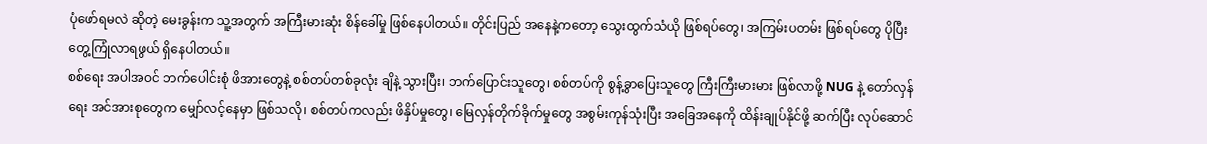ပုံဖော်ရမလဲ ဆိုတဲ့ မေးခွန်းက သူ့အတွက် အကြီးမားဆုံး စိန်ခေါ်မှု ဖြစ်နေပါတယ်။ တိုင်းပြည် အနေနဲ့ကတော့ သွေးထွက်သံယို ဖြစ်ရပ်တွေ၊ အကြမ်းပတမ်း ဖြစ်ရပ်တွေ ပိုပြီး တွေ့ကြုံလာရဖွယ် ရှိနေပါတယ်။
စစ်ရေး အပါအဝင် ဘက်ပေါင်းစုံ ဖိအားတွေနဲ့ စစ်တပ်တစ်ခုလုံး ချိနဲ့ သွားပြီး၊ ဘက်ပြောင်းသူတွေ၊ စစ်တပ်ကို စွန့်ခွာပြေးသူတွေ ကြီးကြီးမားမား ဖြစ်လာဖို့ NUG နဲ့ တော်လှန်ရေး အင်အားစုတွေက မျှော်လင့်နေမှာ ဖြစ်သလို၊ စစ်တပ်ကလည်း ဖိနှိပ်မှုတွေ၊ မြေလှန်တိုက်ခိုက်မှုတွေ အစွမ်းကုန်သုံးပြီး အခြေအနေကို ထိန်းချုပ်နိုင်ဖို့ ဆက်ပြီး လုပ်ဆောင်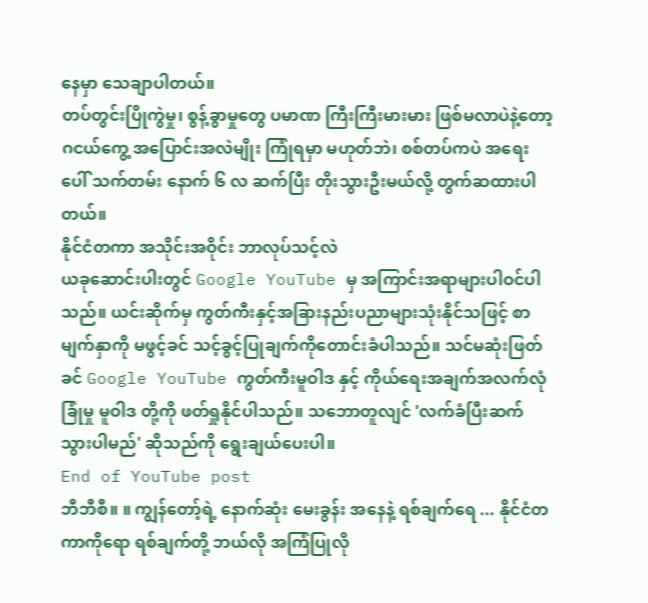နေမှာ သေချာပါတယ်။
တပ်တွင်းပြိုကွဲမှု၊ စွန့်ခွာမှုတွေ ပမာဏ ကြီးကြီးမားမား ဖြစ်မလာပဲနဲ့တော့ ဂငယ်ကွေ့ အပြောင်းအလဲမျိုး ကြုံရမှာ မဟုတ်ဘဲ၊ စစ်တပ်ကပဲ အရေးပေါ် သက်တမ်း နောက် ၆ လ ဆက်ပြီး တိုးသွားဦးမယ်လို့ တွက်ဆထားပါတယ်။
နိုင်ငံတကာ အသိုင်းအဝိုင်း ဘာလုပ်သင့်လဲ
ယခုဆောင်းပါးတွင် Google YouTube မှ အကြာင်းအရာများပါဝင်ပါသည်။ ယင်းဆိုက်မှ ကွတ်ကီးနှင့်အခြားနည်းပညာများသုံးနိုင်သဖြင့် စာမျက်နှာကို မဖွင့်ခင် သင့်ခွင့်ပြုချက်ကိုတောင်းခံပါသည်။ သင်မဆုံးဖြတ်ခင် Google YouTube ကွတ်ကီးမူဝါဒ နှင့် ကိုယ်ရေးအချက်အလက်လုံခြုံမှု မူဝါဒ တို့ကို ဖတ်ရှုနိုင်ပါသည်။ သဘောတူလျင် 'လက်ခံပြီးဆက်သွားပါမည်' ဆိုသည်ကို ရွေးချယ်ပေးပါ။
End of YouTube post
ဘီဘီစီ။ ။ ကျွန်တော့်ရဲ့ နောက်ဆုံး မေးခွန်း အနေနဲ့ ရစ်ချက်ရေ ... နိုင်ငံတကာကိုရော ရစ်ချက်တို့ ဘယ်လို အကြံပြုလို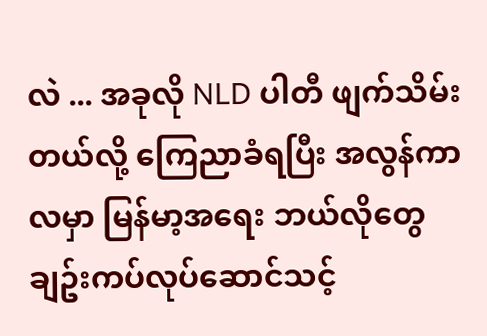လဲ ... အခုလို NLD ပါတီ ဖျက်သိမ်းတယ်လို့ ကြေညာခံရပြီး အလွန်ကာလမှာ မြန်မာ့အရေး ဘယ်လိုတွေ ချဥ်းကပ်လုပ်ဆောင်သင့်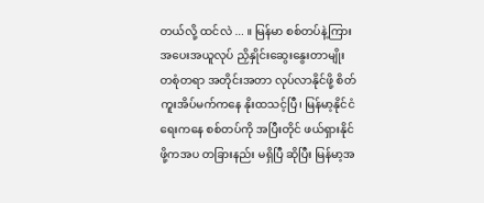တယ်လို့ ထင်လဲ ... ။ မြန်မာ စစ်တပ်နဲ့ကြား အပေးအယူလုပ် ညှိနှိုင်းဆွေးနွေးတာမျိုး တစုံတရာ အတိုင်းအတာ လုပ်လာနိုင်ဖို့ စိတ်ကူးအိပ်မက်ကနေ နိုးထသင့်ပြီ၊ မြန်မာ့နိုင်ငံရေးကနေ စစ်တပ်ကို အပြီးတိုင် ဖယ်ရှားနိုင်ဖို့ကအပ တခြားနည်း မရှိပြီ ဆိုပြီး မြန်မာ့အ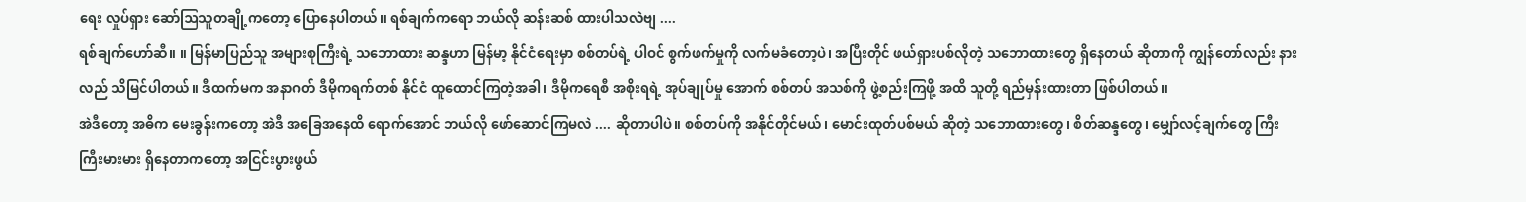ရေး လှုပ်ရှား ဆော်ဩသူတချို့ကတော့ ပြောနေပါတယ်။ ရစ်ချက်ကရော ဘယ်လို ဆန်းဆစ် ထားပါသလဲဗျ ....
ရစ်ချက်ဟော်ဆီ။ ။ မြန်မာပြည်သူ အများစုကြီးရဲ့ သဘောထား ဆန္ဒဟာ မြန်မာ့ နိုင်ငံရေးမှာ စစ်တပ်ရဲ့ ပါဝင် စွက်ဖက်မှုကို လက်မခံတော့ပဲ၊ အပြီးတိုင် ဖယ်ရှားပစ်လိုတဲ့ သဘောထားတွေ ရှိနေတယ် ဆိုတာကို ကျွန်တော်လည်း နားလည် သိမြင်ပါတယ်။ ဒီထက်မက အနာဂတ် ဒီမိုကရက်တစ် နိုင်ငံ ထူထောင်ကြတဲ့အခါ၊ ဒီမိုကရေစီ အစိုးရရဲ့ အုပ်ချုပ်မှု အောက် စစ်တပ် အသစ်ကို ဖွဲ့စည်းကြဖို့ အထိ သူတို့ ရည်မှန်းထားတာ ဖြစ်ပါတယ်။
အဲဒီတော့ အဓိက မေးခွန်းကတော့ အဲဒီ အခြေအနေထိ ရောက်အောင် ဘယ်လို ဖော်ဆောင်ကြမလဲ .... ဆိုတာပါပဲ။ စစ်တပ်ကို အနိုင်တိုင်မယ်၊ မောင်းထုတ်ပစ်မယ် ဆိုတဲ့ သဘောထားတွေ၊ စိတ်ဆန္ဒတွေ၊ မျှော်လင့်ချက်တွေ ကြီးကြီးမားမား ရှိနေတာကတော့ အငြင်းပွားဖွယ်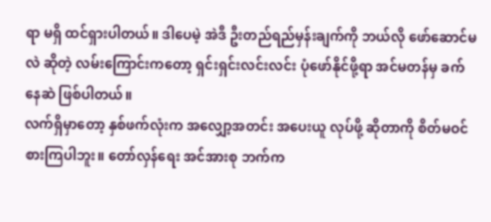ရာ မရှိ ထင်ရှားပါတယ်။ ဒါပေမဲ့ အဲဒီ ဦးတည်ရည်မှန်းချက်ကို ဘယ်လို ဖော်ဆောင်မလဲ ဆိုတဲ့ လမ်းကြောင်းကတော့ ရှင်းရှင်းလင်းလင်း ပုံဖော်နိုင်ဖို့ရာ အင်မတန်မှ ခက်နေဆဲ ဖြစ်ပါတယ်။
လက်ရှိမှာတော့ နှစ်ဖက်လုံးက အလျှော့အတင်း အပေးယူ လုပ်ဖို့ ဆိုတာကို စိတ်မဝင်စားကြပါဘူး။ တော်လှန်ရေး အင်အားစု ဘက်က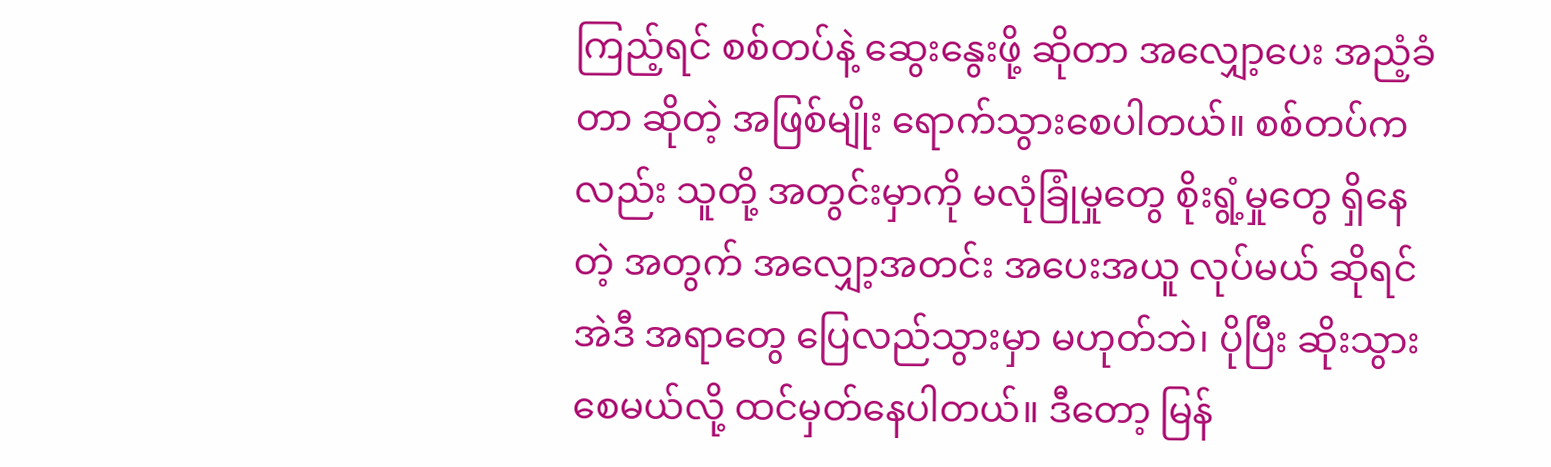ကြည့်ရင် စစ်တပ်နဲ့ ဆွေးနွေးဖို့ ဆိုတာ အလျှော့ပေး အညံ့ခံတာ ဆိုတဲ့ အဖြစ်မျိုး ရောက်သွားစေပါတယ်။ စစ်တပ်ကလည်း သူတို့ အတွင်းမှာကို မလုံခြုံမှုတွေ စိုးရွံ့မှုတွေ ရှိနေတဲ့ အတွက် အလျှော့အတင်း အပေးအယူ လုပ်မယ် ဆိုရင် အဲဒီ အရာတွေ ပြေလည်သွားမှာ မဟုတ်ဘဲ၊ ပိုပြီး ဆိုးသွားစေမယ်လို့ ထင်မှတ်နေပါတယ်။ ဒီတော့ မြန်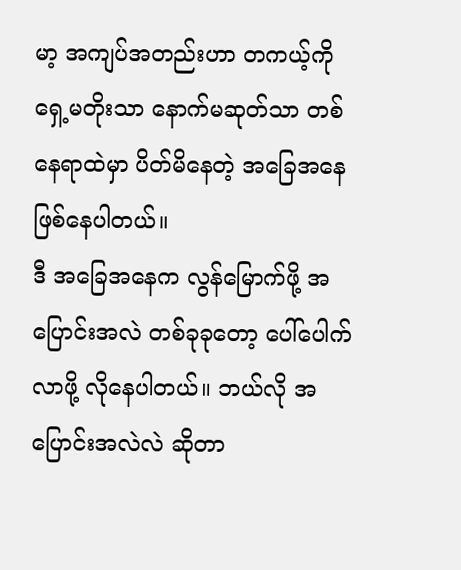မာ့ အကျပ်အတည်းဟာ တကယ့်ကို ရှေ့မတိုးသာ နောက်မဆုတ်သာ တစ်နေရာထဲမှာ ပိတ်မိနေတဲ့ အခြေအနေ ဖြစ်နေပါတယ်။
ဒီ အခြေအနေက လွန်မြောက်ဖို့ အပြောင်းအလဲ တစ်ခုခုတော့ ပေါ်ပေါက်လာဖို့ လိုနေပါတယ်။ ဘယ်လို အပြောင်းအလဲလဲ ဆိုတာ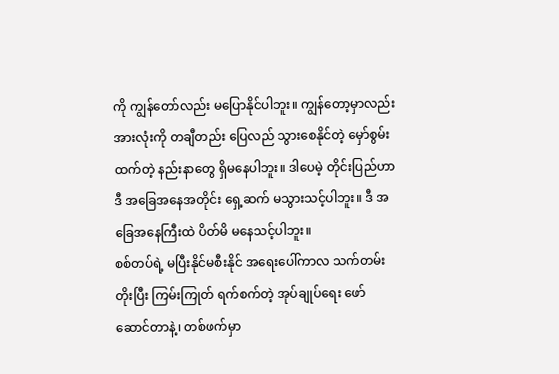ကို ကျွန်တော်လည်း မပြောနိုင်ပါဘူး။ ကျွန်တော့မှာလည်း အားလုံးကို တချီတည်း ပြေလည် သွားစေနိုင်တဲ့ မှော်စွမ်းထက်တဲ့ နည်းနာတွေ ရှိမနေပါဘူး။ ဒါပေမဲ့ တိုင်းပြည်ဟာ ဒီ အခြေအနေအတိုင်း ရှေ့ဆက် မသွားသင့်ပါဘူး။ ဒီ အခြေအနေကြီးထဲ ပိတ်မိ မနေသင့်ပါဘူး။
စစ်တပ်ရဲ့ မပြီးနိုင်မစီးနိုင် အရေးပေါ်ကာလ သက်တမ်းတိုးပြီး ကြမ်းကြုတ် ရက်စက်တဲ့ အုပ်ချုပ်ရေး ဖော်ဆောင်တာနဲ့၊ တစ်ဖက်မှာ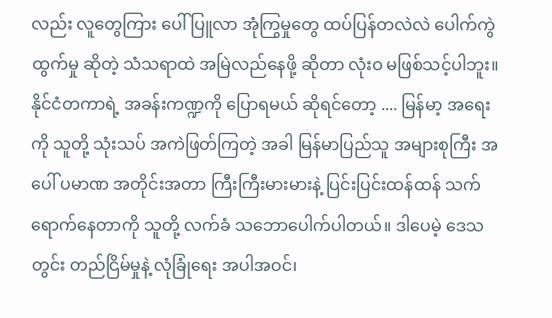လည်း လူတွေကြား ပေါ်ပြူလာ အုံကြွမှုတွေ ထပ်ပြန်တလဲလဲ ပေါက်ကွဲထွက်မှု ဆိုတဲ့ သံသရာထဲ အမြဲလည်နေဖို့ ဆိုတာ လုံးဝ မဖြစ်သင့်ပါဘူး။
နိုင်ငံတကာရဲ့ အခန်းကဏ္ဍကို ပြောရမယ် ဆိုရင်တော့ .... မြန်မာ့ အရေးကို သူတို့ သုံးသပ် အကဲဖြတ်ကြတဲ့ အခါ မြန်မာပြည်သူ အများစုကြီး အပေါ် ပမာဏ အတိုင်းအတာ ကြီးကြီးမားမားနဲ့ ပြင်းပြင်းထန်ထန် သက်ရောက်နေတာကို သူတို့ လက်ခံ သဘောပေါက်ပါတယ်။ ဒါပေမဲ့ ဒေသတွင်း တည်ငြိမ်မှုနဲ့ လုံခြုံရေး အပါအဝင်၊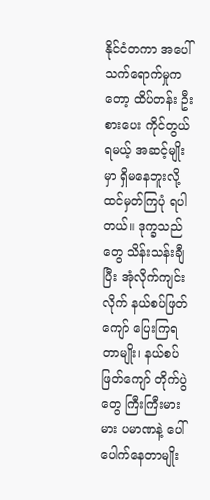နိုင်ငံတကာ အပေါ် သက်ရောက်မှုကတော့ ထိပ်တန်း ဦးစားပေး ကိုင်တွယ်ရမယ့် အဆင့်မျိုးမှာ ရှိမနေဘူးလို့ ထင်မှတ်ကြပုံ ရပါတယ်။ ဒုက္ခသည်တွေ သိန်းသန်းချီပြီး အုံလိုက်ကျင်းလိုက် နယ်စပ်ဖြတ်ကျော် ပြေးကြရတာမျိုး၊ နယ်စပ်ဖြတ်ကျော် တိုက်ပွဲတွေ ကြီးကြီးမားမား ပမာဏနဲ့ ပေါ်ပေါက်နေတာမျိုး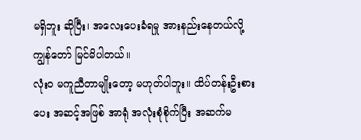မရှိဘူး ဆိုပြီး၊ အလေးပေးခံရမှု အားနည်းနေတယ်လို့ ကျွန်တော် မြင်မိပါတယ်။
လုံးဝ မကူညီတာမျိုးတော့ မဟုတ်ပါဘူး။ ထိပ်တန်းဦးစားပေး အဆင့်အဖြစ် အာရုံ အလုံးစုံစိုက်ပြီး အဆက်မ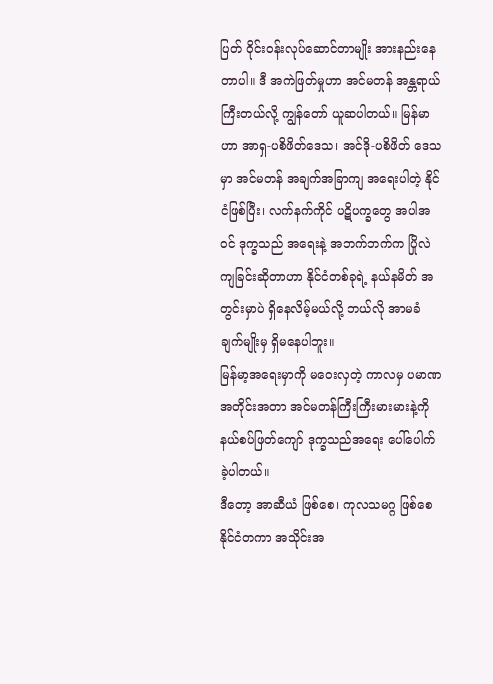ပြတ် ဝိုင်းဝန်းလုပ်ဆောင်တာမျိုး အားနည်းနေတာပါ။ ဒီ အကဲဖြတ်မှုဟာ အင်မတန် အန္တရာယ်ကြီးတယ်လို့ ကျွန်တော် ယူဆပါတယ်။ မြန်မာဟာ အာရှ-ပစိဖိတ်ဒေသ၊ အင်ဒို-ပစိဖိတ် ဒေသမှာ အင်မတန် အချက်အခြာကျ အရေးပါတဲ့ နိုင်ငံဖြစ်ပြီး၊ လက်နက်ကိုင် ပဋိပက္ခတွေ အပါအဝင် ဒုက္ခသည် အရေးနဲ့ အဘက်ဘက်က ပြိုလဲကျခြင်းဆိုတာဟာ နိုင်ငံတစ်ခုရဲ့ နယ်နမိတ် အတွင်းမှာပဲ ရှိနေလိမ့်မယ်လို့ ဘယ်လို အာမခံချက်မျိုးမှ ရှိမနေပါဘူး။
မြန်မာ့အရေးမှာကို မဝေးလှတဲ့ ကာလမှ ပမာဏ အတိုင်းအတာ အင်မတန်ကြီးကြီးမားမားနဲ့ကို နယ်စပ်ဖြတ်ကျော် ဒုက္ခသည်အရေး ပေါ်ပေါက်ခဲ့ပါတယ်။
ဒီတော့ အာဆီယံ ဖြစ်စေ၊ ကုလသမဂ္ဂ ဖြစ်စေ နိုင်ငံတကာ အသိုင်းအ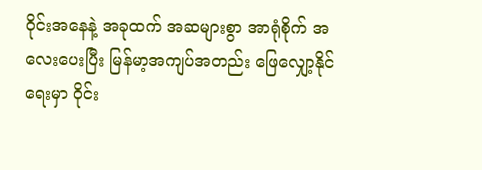ဝိုင်းအနေနဲ့ အခုထက် အဆများစွာ အာရုံစိုက် အလေးပေးပြီး မြန်မာ့အကျပ်အတည်း ဖြေလျှော့နိုင်ရေးမှာ ဝိုင်း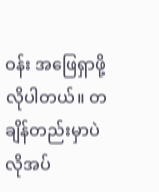ဝန်း အဖြေရှာဖို့ လိုပါတယ်။ တချိန်တည်းမှာပဲ လိုအပ်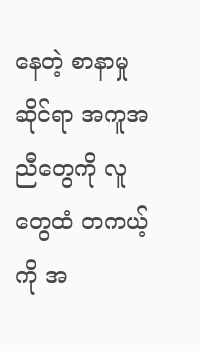နေတဲ့ စာနာမှု ဆိုင်ရာ အကူအညီတွေကို လူတွေထံ တကယ့်ကို အ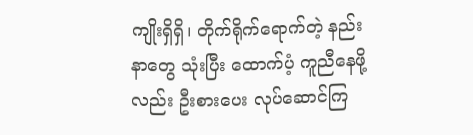ကျိုးရှိရှိ၊ တိုက်ရိုက်ရောက်တဲ့ နည်းနာတွေ သုံးပြီး ထောက်ပံ့ ကူညီနေဖို့လည်း ဦးစားပေး လုပ်ဆောင်ကြ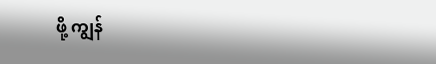ဖို့ ကျွန်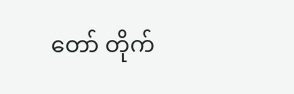တော် တိုက်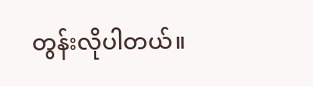တွန်းလိုပါတယ်။